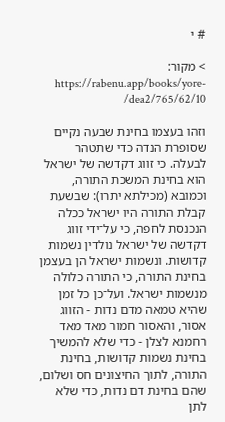# י

> מקור: https://rabenu.app/books/yore-dea2/765/62/10/

וזהו בעצמו בחינת שבעה נקיים שסופרת הנדה כדי שתטהר לבעלה. כי זווג דקדשה של ישראל הוא בחינת המשכת התורה, וכמובא (מכילתא יתרו): שבשעת קבלת התורה היו ישראל ככלה הנכנסת לחפה, כי על־ידי זווג דקדשה של ישראל נולדין נשמות קדושות. ונשמות ישראל הן בעצמן בחינת התורה, כי התורה כלולה מנשמות ישראל. ועל־כן כל זמן שהיא טמאה מדם נדות - הזווג אסור, והאסור חמור מאד מאד רחמנא לצלן - כדי שלא להמשיך בחינת נשמות קדושות, בחינת התורה, לתוך החיצונים חס ושלום, שהם בחינת דם נדות, כדי שלא לתן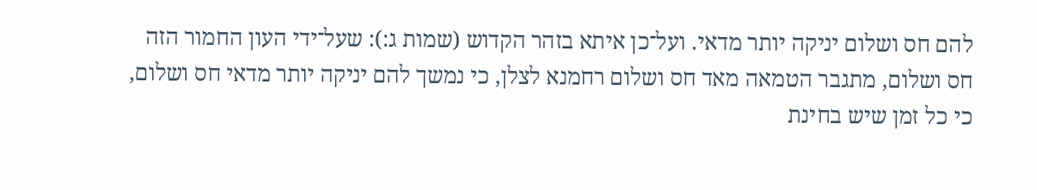להם חס ושלום יניקה יותר מדאי. ועל־כן איתא בזהר הקדוש (שמות ג:): שעל־ידי העון החמור הזה חס ושלום, מתגבר הטמאה מאד חס ושלום רחמנא לצלן, כי נמשך להם יניקה יותר מדאי חס ושלום, כי כל זמן שיש בחינת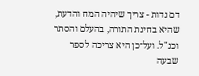דם נדות - צריך שיהיה המח והדעת, שהיא בחינת התורה, בהעלם והסתר וכנ"ל. ועל־כן היא צריכה לספר שבעה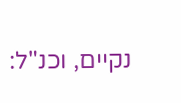נקיים, וכנ"ל: